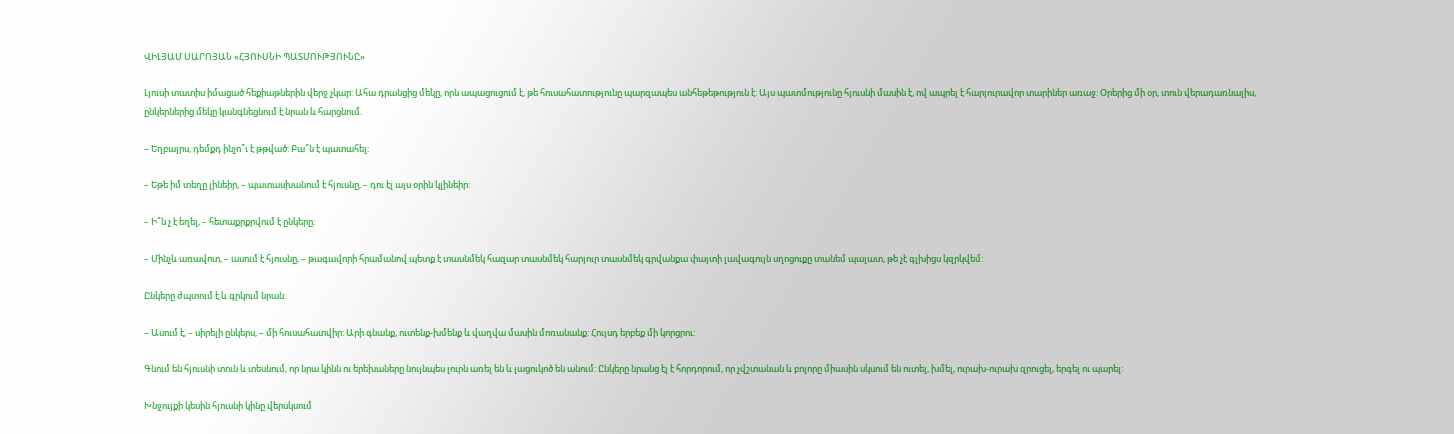ՎԻԼՅԱՄ ՍԱՐՈՅԱՆ «ՀՅՈՒՍՆԻ ՊԱՏՄՈՒԹՅՈՒՆԸ»

Լյուսի տատիս իմացած հեքիաթներին վերջ չկար: Ահա դրանցից մեկը, որն ապացուցում է, թե հուսահատությունը պարզապես անհեթեթություն է: Այս պատմությունը հյուսնի մասին է, ով ապրել է հարյուրավոր տարիներ առաջ: Օրերից մի օր, տուն վերադառնալիս, ընկերներից մեկը կանգնեցնում է նրան և հարցնում.

– Եղբայրս, դեմքդ ինչո՞ւ է թթված: Բա՞ն է պատահել:

– Եթե իմ տեղը լինեիր, – պատասխանում է հյուսնը, – դու էլ այս օրին կլինեիր:

– Ի՞ն չ է եղել, – հետաքրքրվում է ընկերը:

– Մինչև առավոտ, – ասում է հյուսնը, – թագավորի հրամանով պետք է տասնմեկ հազար տասնմեկ հարյուր տասնմեկ գրվանքա փայտի լավագույն սղոցուքը տանեմ պալատ, թե չէ գլխիցս կզրկվեմ:

Ընկերը ժպտում է և գրկում նրան:

– Ասում է, – սիրելի ընկերս, – մի հուսահատվիր: Արի գնանք, ուտենք-խմենք և վաղվա մասին մոռանանք: Հույսդ երբեք մի կորցրու:

Գնում են հյուսնի տուն և տեսնում, որ նրա կինն ու երեխաները նույնպես լուրն առել են և լացուկոծ են անում: Ընկերը նրանց էլ է հորդորում, որ չվշտանան և բոլորը միասին սկսում են ուտել, խմել, ուրախ-ուրախ զրուցել, երգել ու պարել:

Խնջույքի կեսին հյուսնի կինը վերսկսում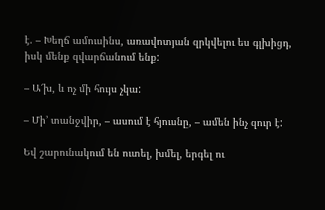է. – Խեղճ ամուսինս, առավոտյան զրկվելու ես գլխիցդ, իսկ մենք զվարճանում ենք:

– Ա՜խ, և ոչ մի հույս չկա:

– Մի’ տանջվիր, – ասում է հյուսնը, – ամեն ինչ զուր է:

Եվ շարունակում են ուտել, խմել, երգել ու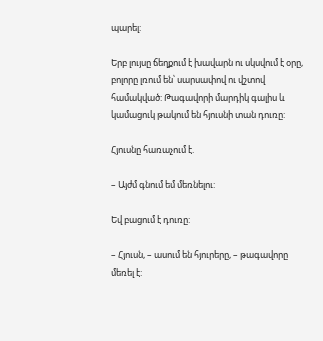պարել:

Երբ լույսը ճեղքում է խավարն ու սկսվում է օրը, բոլորը լռում են՝ սարսափով ու վշտով համակված: Թագավորի մարդիկ գալիս և կամացուկ թակում են հյուսնի տան դուռը:

Հյուսնը հառաչում է.

– Այժմ գնում եմ մեռնելու:

Եվ բացում է դուռը:

– Հյուսն, – ասում են հյուրերը, – թագավորը մեռել է: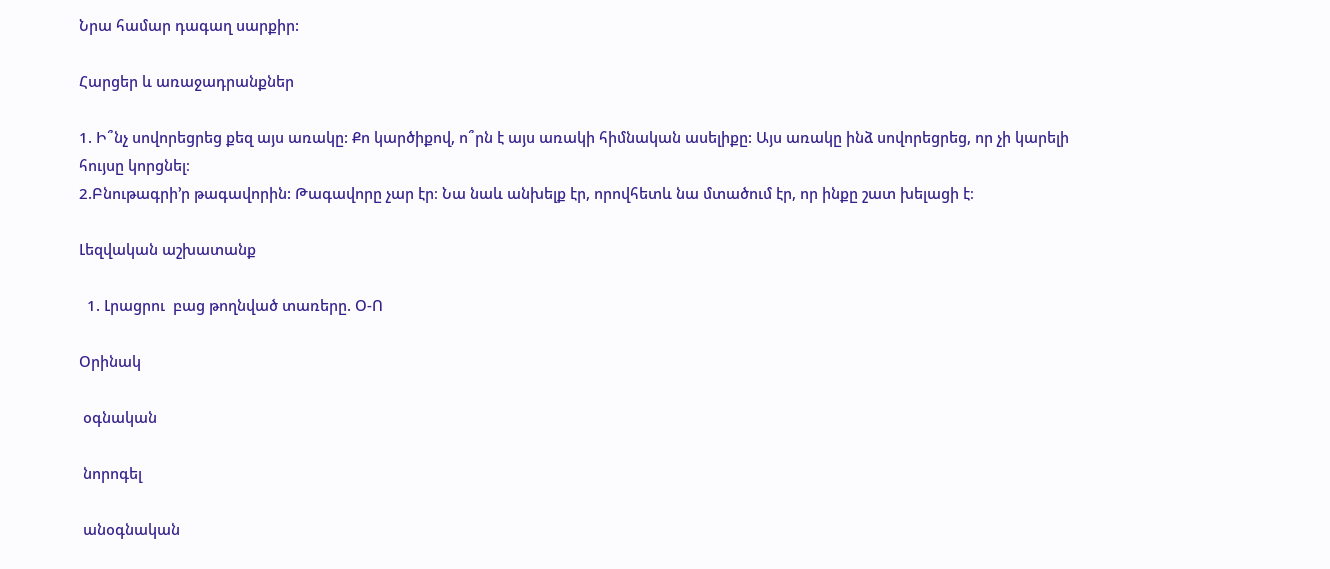Նրա համար դագաղ սարքիր:

Հարցեր և առաջադրանքներ

1. Ի՞նչ սովորեցրեց քեզ այս առակը: Քո կարծիքով, ո՞րն է այս առակի հիմնական ասելիքը: Այս առակը ինձ սովորեցրեց, որ չի կարելի հույսը կորցնել։
2.Բնութագրի՚ր թագավորին: Թագավորը չար էր։ Նա նաև անխելք էր, որովհետև նա մտածում էր, որ ինքը շատ խելացի է։

Լեզվական աշխատանք

  1. Լրացրու  բաց թողնված տառերը. Օ-Ո

Օրինակ

 օգնական

 նորոգել

 անօգնական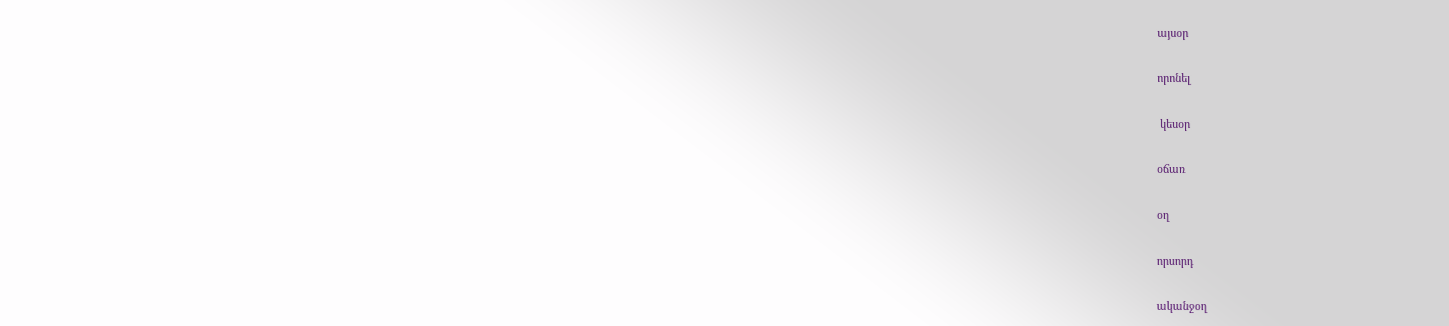այսօր

որոնել

 կեսօր

օճառ

օղ

որսորդ

ականջօղ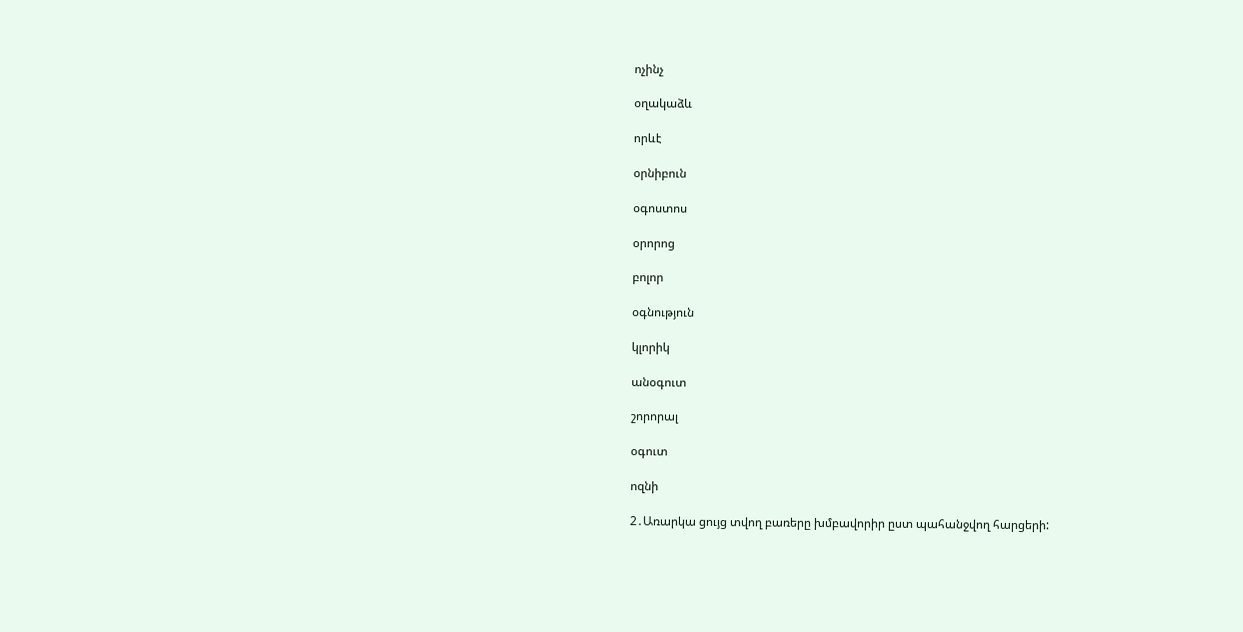ոչինչ

օղակաձև

որևէ

օրնիբուն

օգոստոս

օրորոց

բոլոր

օգնություն

կլորիկ

անօգուտ

շորորալ

օգուտ

ոզնի

2․Առարկա ցույց տվող բառերը խմբավորիր ըստ պահանջվող հարցերի: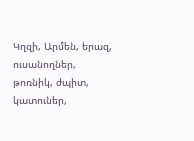Կղզի, Արմեն, երազ, ուսանողներ, թոռնիկ, ժպիտ, կատուներ,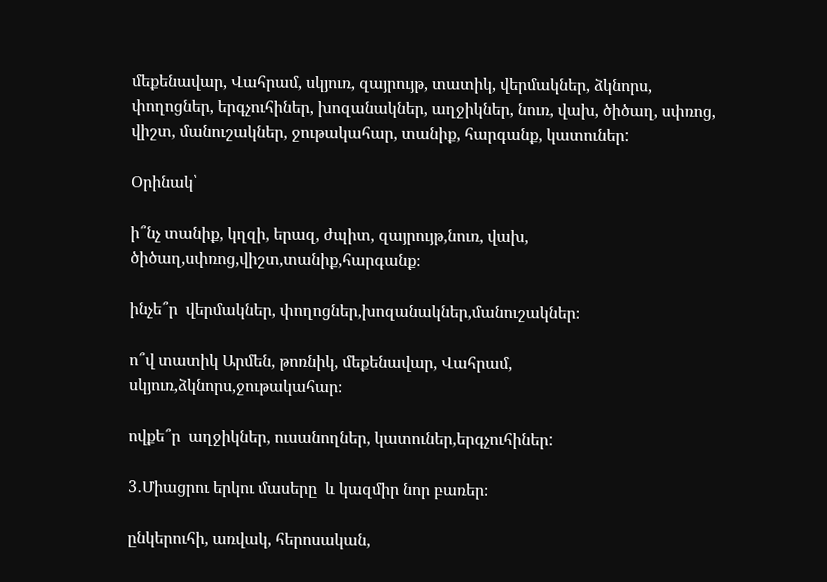մեքենավար, Վահրամ, սկյուռ, զայրույթ, տատիկ, վերմակներ, ձկնորս, փողոցներ, երգչուհիներ, խոզանակներ, աղջիկներ, նուռ, վախ, ծիծաղ, սփռոց, վիշտ, մանուշակներ, ջութակահար, տանիք, հարգանք, կատուներ:

Օրինակ՝

ի՞նչ տանիք, կղզի, երազ, ժպիտ, զայրույթ,նուռ, վախ, ծիծաղ,սփռոց,վիշտ,տանիք,հարգանք։

ինչե՞ր  վերմակներ, փողոցներ,խոզանակներ,մանուշակներ։

ո՞վ տատիկ Արմեն, թոռնիկ, մեքենավար, Վահրամ, սկյուռ,ձկնորս,ջութակահար։

ովքե՞ր  աղջիկներ, ուսանողներ, կատուներ,երգչուհիներ:

3․Միացրու երկու մասերը  և կազմիր նոր բառեր։

ընկերուհի, առվակ, հերոսական,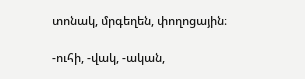տոնակ, մրգեղեն, փողոցային։

-ուհի, -վակ, -ական,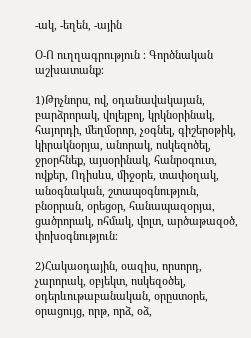-ակ, -եղեն, -ային

Օ-Ո ուղղագրություն ։ Գործնական աշխատանք։

1)Թրչնորս, ով, օդանավակայան, բարձրորակ, վոլեյբոլ, կրկնօրինակ, հայորդի, մեղմօրոր, չօգնել, գիշերօթիկ, կիրակնօրյա, անորակ, ոսկեզոծել, ջրօրհնեք, այսօրինակ, հանրօգուտ, ովքեր, Ոդիսևս, միջօրե, տափօղակ, անօգնական, շտապօգնություն, բնօրրան, օրեցօր, հանապազօրյա, ցածրորակ, ոհմակ, վոլտ, արծաթազօծ, փոխօգնություն։

2)Հակաօդային, օազիս, որսորդ, չարորակ, օբյեկտ, ոսկեզօծել, օդերևութաբանական, օրըստօրե, օրացույց, որթ, որձ, օձ,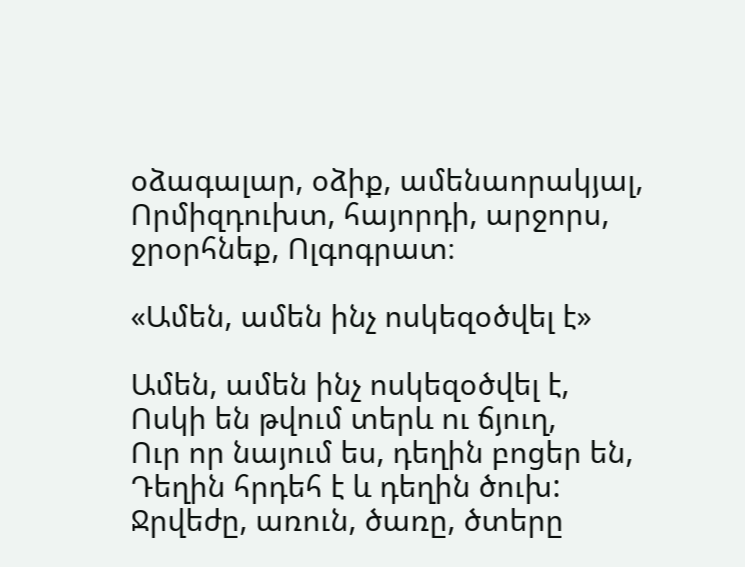օձագալար, օձիք, ամենաորակյալ, Որմիզդուխտ, հայորդի, արջորս, ջրօրհնեք, Ոլգոգրատ։

«Ամեն, ամեն ինչ ոսկեզօծվել է»

Ամեն, ամեն ինչ ոսկեզօծվել է,
Ոսկի են թվում տերև ու ճյուղ,
Ուր որ նայում ես, դեղին բոցեր են,
Դեղին հրդեհ է և դեղին ծուխ:
Ջրվեժը, առուն, ծառը, ծտերը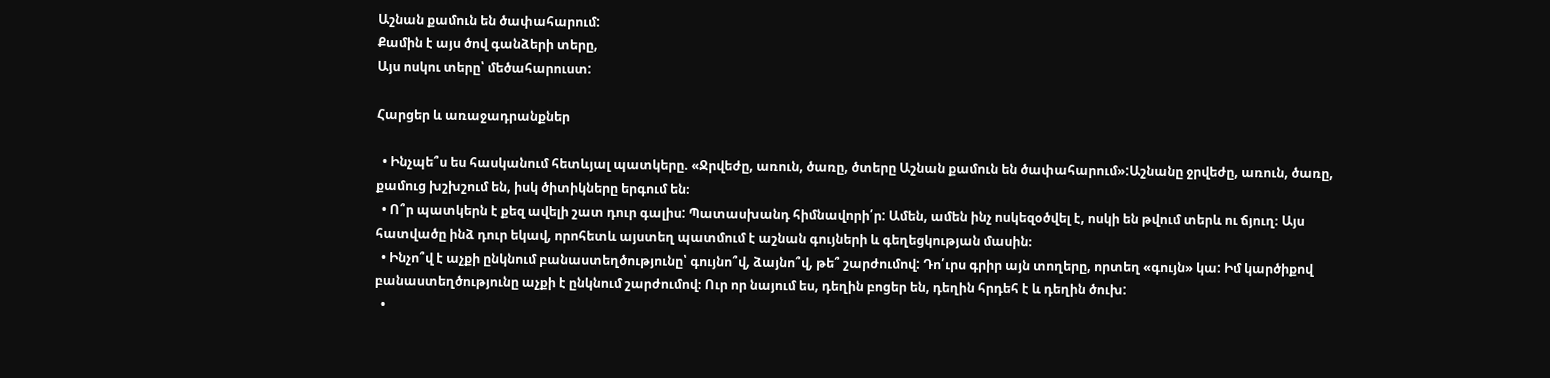Աշնան քամուն են ծափահարում:
Քամին է այս ծով գանձերի տերը,
Այս ոսկու տերը՝ մեծահարուստ:

Հարցեր և առաջադրանքներ

  • Ինչպե՞ս ես հասկանում հետևյալ պատկերը. «Ջրվեժը, առուն, ծառը, ծտերը Աշնան քամուն են ծափահարում»:Աշնանը ջրվեժը, առուն, ծառը, քամուց խշխշում են, իսկ ծիտիկները երգում են։
  • Ո՞ր պատկերն է քեզ ավելի շատ դուր գալիս: Պատասխանդ հիմնավորի՛ր: Ամեն, ամեն ինչ ոսկեզօծվել է, ոսկի են թվում տերև ու ճյուղ։ Այս հատվածը ինձ դուր եկավ, որոհետև այստեղ պատմում է աշնան գույների և գեղեցկության մասին։
  • Ինչո՞վ է աչքի ընկնում բանաստեղծությունը՝ գույնո՞վ, ձայնո՞վ, թե՞ շարժումով: Դո՛ւրս գրիր այն տողերը, որտեղ «գույն» կա: Իմ կարծիքով բանաստեղծությունը աչքի է ընկնում շարժումով։ Ուր որ նայում ես, դեղին բոցեր են, դեղին հրդեհ է և դեղին ծուխ:
  •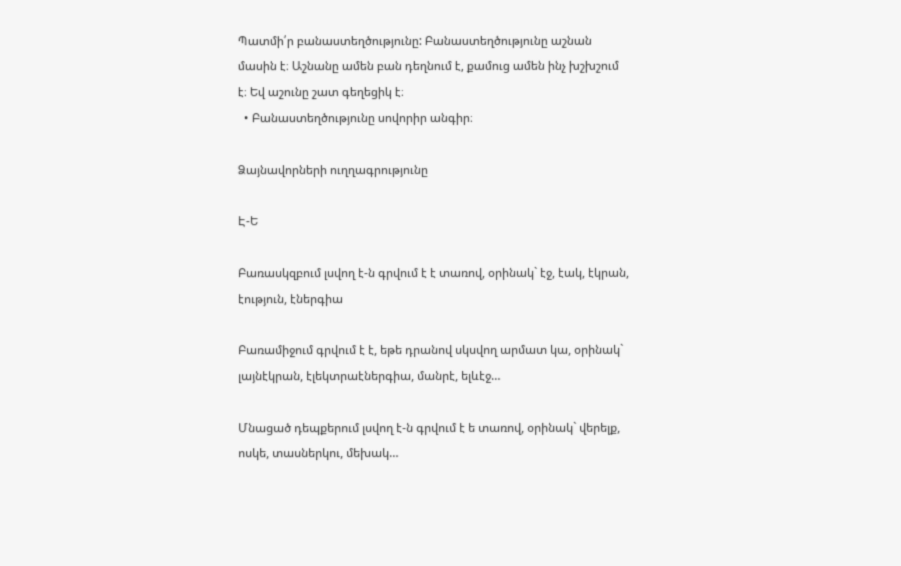Պատմի՛ր բանաստեղծությունը: Բանաստեղծությունը աշնան մասին է։ Աշնանը ամեն բան դեղնում է, քամուց ամեն ինչ խշխշում է։ Եվ աշունը շատ գեղեցիկ է։
  • Բանաստեղծությունը սովորիր անգիր։

Ձայնավորների ուղղագրությունը

Է-Ե

Բառասկզբում լսվող է-ն գրվում է է տառով, օրինակ` էջ, էակ, էկրան, էություն, էներգիա

Բառամիջում գրվում է է, եթե դրանով սկսվող արմատ կա, օրինակ` լայնէկրան, էլեկտրաէներգիա, մանրէ, ելևէջ…

Մնացած դեպքերում լսվող է-ն գրվում է ե տառով, օրինակ` վերելք, ոսկե, տասներկու, մեխակ…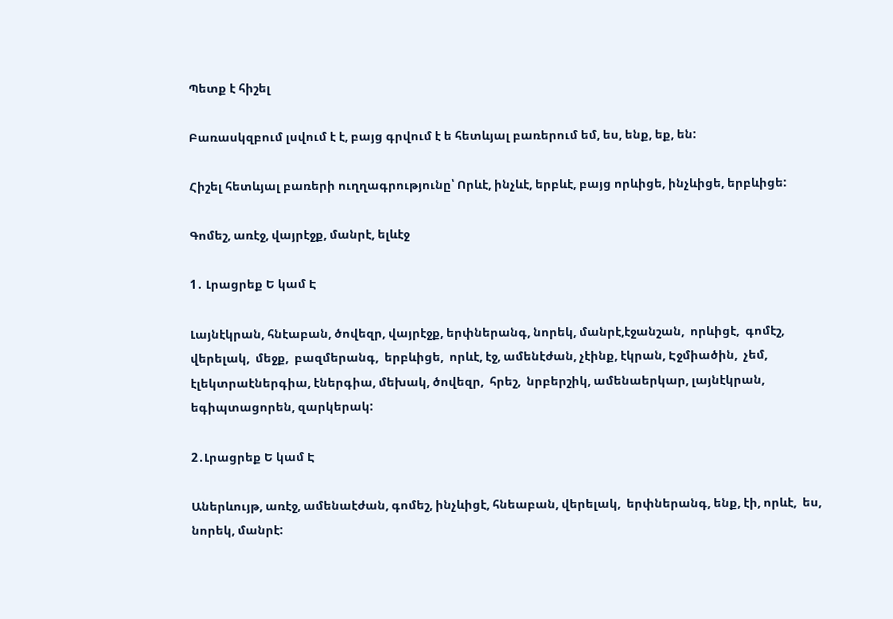Պետք է հիշել

Բառասկզբում լսվում է է, բայց գրվում է ե հետևյալ բառերում եմ, ես, ենք, եք, են:

Հիշել հետևյալ բառերի ուղղագրությունը՝ Որևէ, ինչևէ, երբևէ, բայց որևիցե, ինչևիցե, երբևիցե:

Գոմեշ, առէջ, վայրէջք, մանրէ, ելևէջ

1․ Լրացրեք Ե կամ Է

Լայնէկրան, հնէաբան, ծովեզր, վայրէջք, երփներանգ, նորեկ, մանրէ,էջանշան,  որևիցէ,  գոմէշ,  վերելակ,  մեջք,  բազմերանգ,  երբևիցե,  որևէ, էջ, ամենէժան, չէինք, էկրան, Էջմիածին,  չեմ,  էլեկտրաէներգիա, էներգիա, մեխակ, ծովեզր,  հրեշ,  նրբերշիկ, ամենաերկար, լայնէկրան,  եգիպտացորեն, զարկերակ:

2․Լրացրեք Ե կամ Է

Աներևույթ, առէջ, ամենաէժան, գոմեշ, ինչևիցէ, հնեաբան, վերելակ,  երփներանգ, ենք, էի, որևէ,  ես, նորեկ, մանրէ: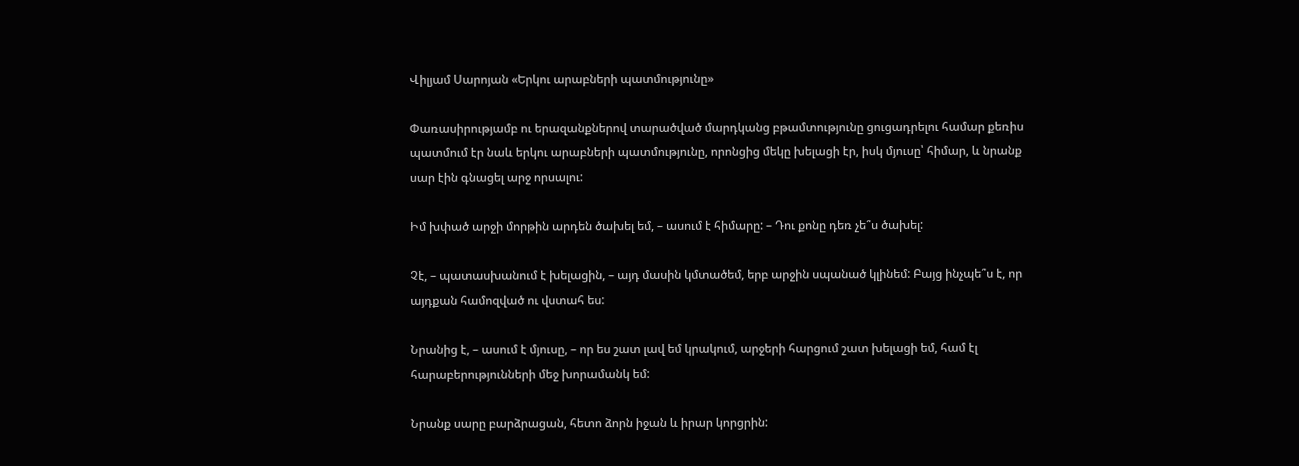Վիլյամ Սարոյան «Երկու արաբների պատմությունը»

Փառասիրությամբ ու երազանքներով տարածված մարդկանց բթամտությունը ցուցադրելու համար քեռիս պատմում էր նաև երկու արաբների պատմությունը, որոնցից մեկը խելացի էր, իսկ մյուսը՝ հիմար, և նրանք սար էին գնացել արջ որսալու:

Իմ խփած արջի մորթին արդեն ծախել եմ, – ասում է հիմարը: – Դու քոնը դեռ չե՞ս ծախել:

Չէ, – պատասխանում է խելացին, – այդ մասին կմտածեմ, երբ արջին սպանած կլինեմ: Բայց ինչպե՞ս է, որ այդքան համոզված ու վստահ ես:

Նրանից է, – ասում է մյուսը, – որ ես շատ լավ եմ կրակում, արջերի հարցում շատ խելացի եմ, համ էլ հարաբերությունների մեջ խորամանկ եմ:

Նրանք սարը բարձրացան, հետո ձորն իջան և իրար կորցրին: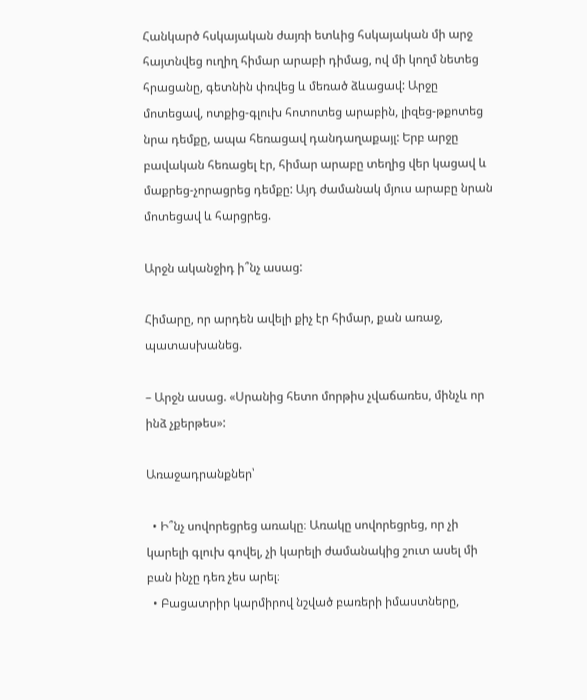Հանկարծ հսկայական ժայռի ետևից հսկայական մի արջ հայտնվեց ուղիղ հիմար արաբի դիմաց, ով մի կողմ նետեց հրացանը, գետնին փռվեց և մեռած ձևացավ: Արջը մոտեցավ, ոտքից-գլուխ հոտոտեց արաբին, լիզեց-թքոտեց նրա դեմքը, ապա հեռացավ դանդաղաքայլ: Երբ արջը բավական հեռացել էր, հիմար արաբը տեղից վեր կացավ և մաքրեց-չորացրեց դեմքը: Այդ ժամանակ մյուս արաբը նրան մոտեցավ և հարցրեց.

Արջն ականջիդ ի՞նչ ասաց:

Հիմարը, որ արդեն ավելի քիչ էր հիմար, քան առաջ, պատասխանեց.

– Արջն ասաց. «Սրանից հետո մորթիս չվաճառես, մինչև որ ինձ չքերթես»:

Առաջադրանքներ՝

  • Ի՞նչ սովորեցրեց առակը։ Առակը սովորեցրեց, որ չի կարելի գլուխ գովել, չի կարելի ժամանակից շուտ ասել մի բան ինչը դեռ չես արել։
  • Բացատրիր կարմիրով նշված բառերի իմաստները,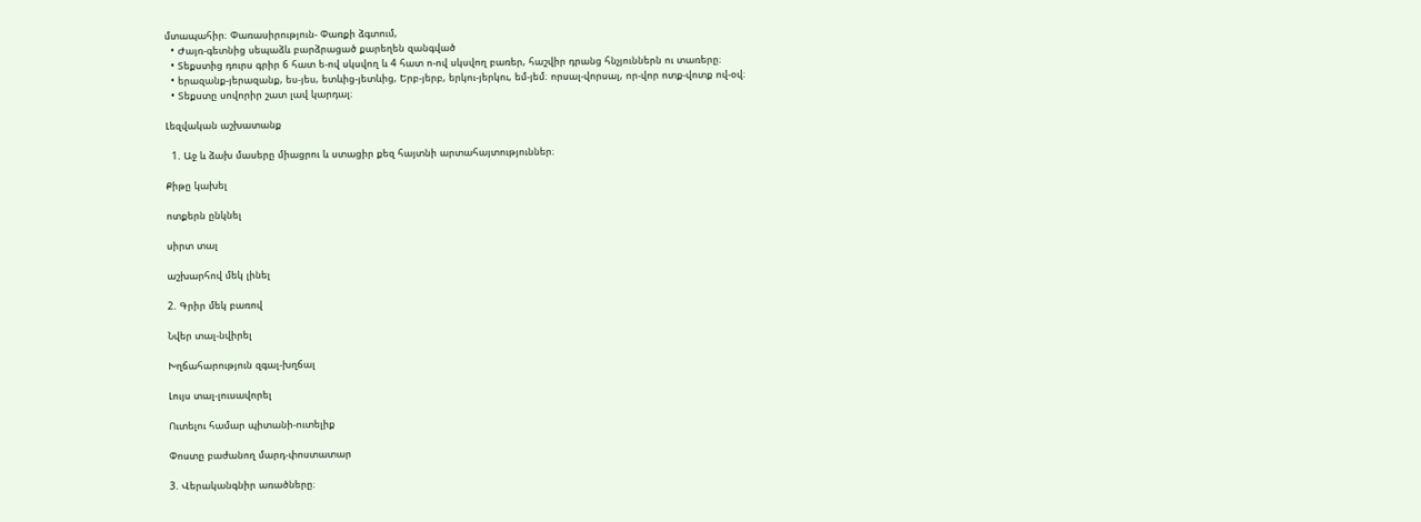մտապահիր։ Փառասիրություն- Փառքի ձգտում,
  • Ժայռ-գետնից սեպաձև բարձրացած քարեղեն զանգված
  • Տեքստից դուրս գրիր 6 հատ ե-ով սկսվող և 4 հատ ո-ով սկսվող բառեր, հաշվիր դրանց հնչյուններն ու տառերը։
  • երազանք-յերազանք, ես-յես, ետևից-յետևից, Երբ-յերբ, երկու-յերկու, եմ-յեմ։ որսալ-վորսալ, որ-վոր ոտք-վոտք ով-օվ։
  • Տեքստը սովորիր շատ լավ կարդալ։

Լեզվական աշխատանք

  1. Աջ և ձախ մասերը միացրու և ստացիր քեզ հայտնի արտահայտություններ։

Քիթը կախել

ոտքերն ընկնել

սիրտ տալ

աշխարհով մեկ լինել

2. Գրիր մեկ բառով

Նվեր տալ-նվիրել

Խղճահարություն զգալ-խղճալ

Լույս տալ-լուսավորել

Ուտելու համար պիտանի-ուտելիք

Փոստը բաժանող մարդ-փոստատար

3. Վերականգնիր առածները։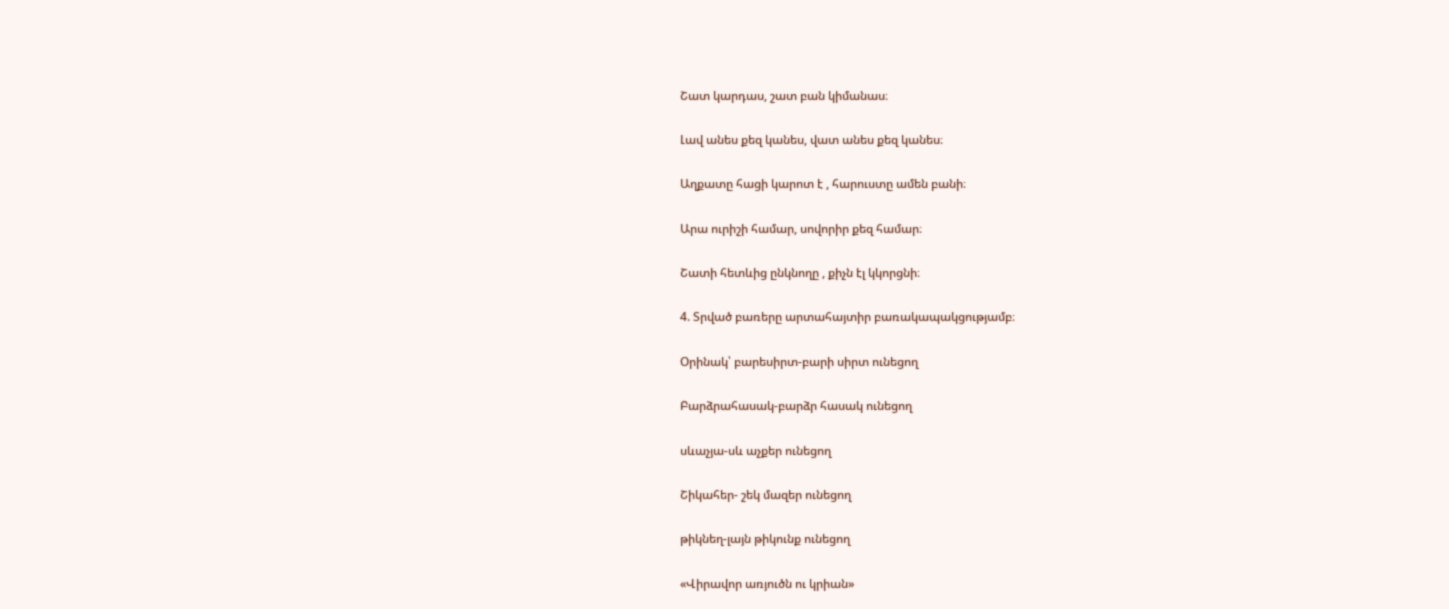Շատ կարդաս, շատ բան կիմանաս։

Լավ անես քեզ կանես, վատ անես քեզ կանես։

Աղքատը հացի կարոտ է , հարուստը ամեն բանի։

Արա ուրիշի համար, սովորիր քեզ համար։

Շատի հետևից ընկնողը , քիչն էլ կկորցնի։

4. Տրված բառերը արտահայտիր բառակապակցությամբ։

Օրինակ՝ բարեսիրտ-բարի սիրտ ունեցող

Բարձրահասակ-բարձր հասակ ունեցող

սևաչյա-սև աչքեր ունեցող

Շիկահեր- շեկ մազեր ունեցող

թիկնեղ-լայն թիկունք ունեցող

«Վիրավոր առյուծն ու կրիան»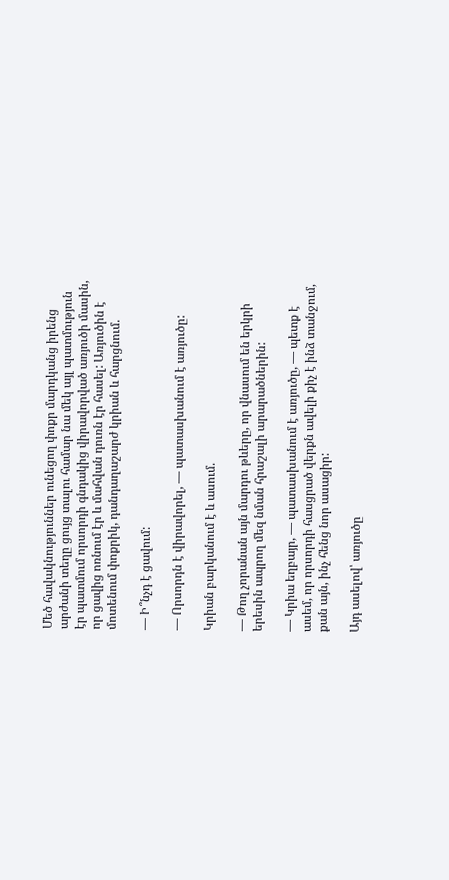Մեծ հավակնություններ ունեցող փոքր մարդկանց իրենց արժանի տեղը ցույց տալու համար նա մեկ այլ պատմություն էր պատմում որսորդի գնդակից վիրավորված առյուծի մասին, որ ցավից ոռնում էր և մահվան դուռն էր հասել: Առյուծին է մոտենում փոքրիկ, դանդաղաշարժ կրիան և հարցնում.

— Ի՞նչդ է ցավում:

— Որսորդն է վիրավորել, — պատասխանում է առյուծը:

Կրիան բարկանում է և ասում.

— Թող չորանան այն մարդու թևերը, որ վնասում են երկրի երեսին ապրող մեզ նման հրաշալի արարածներին:

— Կրիա եղբայր, — պատասխանում է առյուծը, — պետք է ասեմ, որ որսորդի հասցրած վերքն ավելի քիչ է ինձ տանջում, քան այն, ինչ հենց նոր ասացիր:

Այդ ասելով՝ առյուծը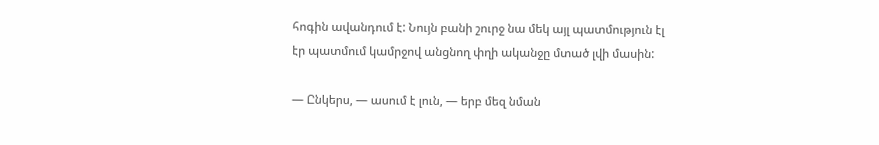հոգին ավանդում է: Նույն բանի շուրջ նա մեկ այլ պատմություն էլ էր պատմում կամրջով անցնող փղի ականջը մտած լվի մասին:

— Ընկերս, — ասում է լուն, — երբ մեզ նման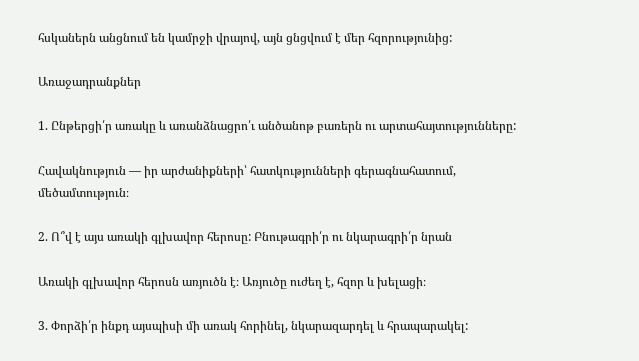հսկաներն անցնում են կամրջի վրայով, այն ցնցվում է մեր հզորությունից:

Առաջադրանքներ

1. Ընթերցի՛ր առակը և առանձնացրո՛ւ անծանոթ բառերն ու արտահայտությունները:

Հավակնություն — իր արժանիքների՝ հատկությունների գերագնահատում, մեծամտություն։

2. Ո՞վ է այս առակի գլխավոր հերոսը: Բնութագրի՛ր ու նկարագրի՛ր նրան

Առակի գլխավոր հերոսն առյուծն է։ Առյուծը ուժեղ է, հզոր և խելացի։

3. Փորձի՛ր ինքդ այսպիսի մի առակ հորինել, նկարազարդել և հրապարակել: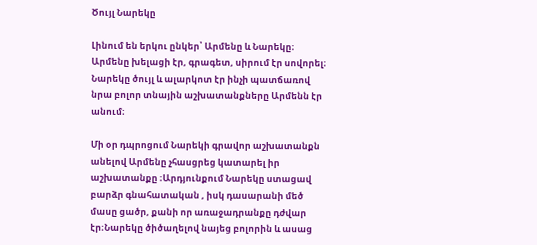Ծույլ Նարեկը

Լինում են երկու ընկեր՝ Արմենը և Նարեկը։ Արմենը խելացի էր, գրագետ, սիրում էր սովորել։ Նարեկը ծույլ և ալարկոտ էր ինչի պատճառով նրա բոլոր տնային աշխատանքները Արմենն էր անում։

Մի օր դպրոցում Նարեկի գրավոր աշխատանքն անելով Արմենը չհասցրեց կատարել իր աշխատանքը ։Արդյունքում Նարեկը ստացավ բարձր գնահատական , իսկ դասարանի մեծ մասը ցածր, քանի որ առաջադրանքը դժվար էր։Նարեկը ծիծաղելով նայեց բոլորին և ասաց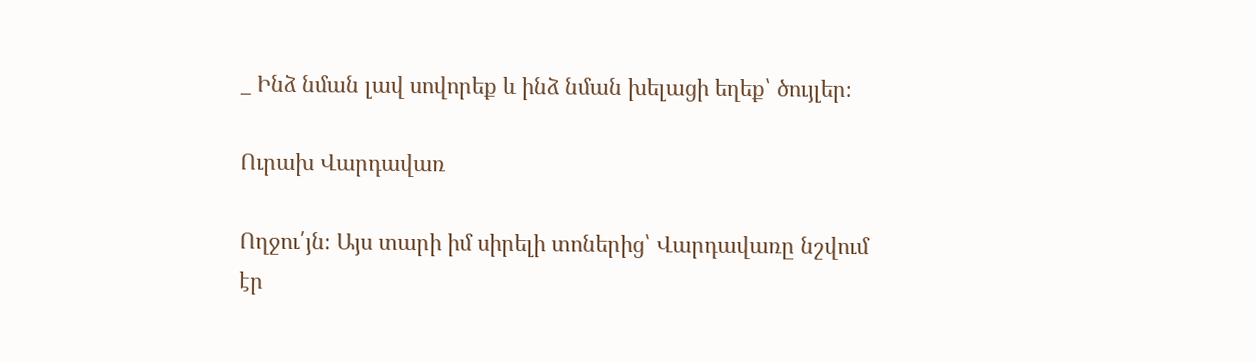_ Ինձ նման լավ սովորեք և ինձ նման խելացի եղեք՝ ծույլեր։

Ուրախ Վարդավառ

Ողջու՛յն։ Այս տարի իմ սիրելի տոներից՝ Վարդավառը նշվում էր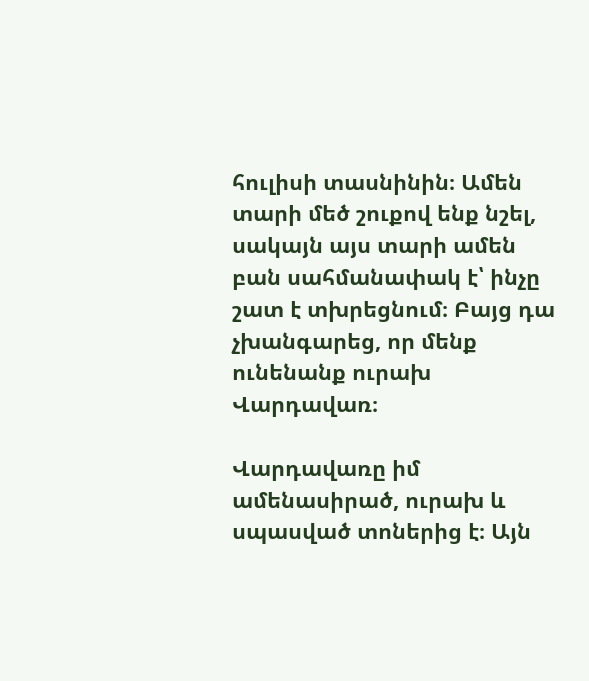հուլիսի տասնինին։ Ամեն տարի մեծ շուքով ենք նշել, սակայն այս տարի ամեն բան սահմանափակ է՝ ինչը շատ է տխրեցնում։ Բայց դա չխանգարեց, որ մենք ունենանք ուրախ Վարդավառ։

Վարդավառը իմ ամենասիրած, ուրախ և սպասված տոներից է։ Այն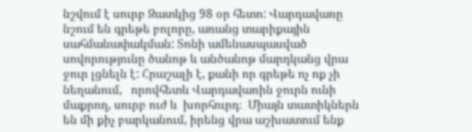նշվում է սուրբ Զատկից 98 օր հետո: Վարդավառը նշում են գրեթե բոլորը, առանց տարիքային սահմանափակման: Տոնի ամենասպասված սովորությունը ծանոթ և անծանոթ մարդկանց վրա ջուր լցնելն է: Հրաշալի է, քանի որ գրեթե ոչ ոք չի նեղանում,   որովհետև Վարդավառին ջուրն ունի մաքրող, սուրբ ուժ և  խորհուրդ։  Միայն տատիկներն են մի քիչ բարկանում, իրենց վրա աշխատում ենք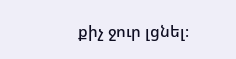քիչ ջուր լցնել։